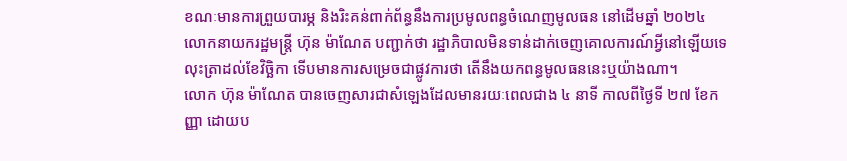ខណៈមានការព្រួយបារម្ភ និងរិះគន់ពាក់ព័ន្ធនឹងការប្រមូលពន្ធចំណេញមូលធន នៅដើមឆ្នាំ ២០២៤ លោកនាយករដ្ឋមន្ត្រី ហ៊ុន ម៉ាណែត បញ្ជាក់ថា រដ្ឋាភិបាលមិនទាន់ដាក់ចេញគោលការណ៍អ្វីនៅឡើយទេ លុះត្រាដល់ខែវិច្ឆិកា ទើបមានការសម្រេចជាផ្លូវការថា តើនឹងយកពន្ធមូលធននេះឬយ៉ាងណា។
លោក ហ៊ុន ម៉ាណែត បានចេញសារជាសំឡេងដែលមានរយៈពេលជាង ៤ នាទី កាលពីថ្ងៃទី ២៧ ខែកញ្ញា ដោយប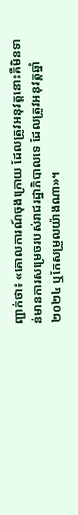ញ្ជាក់ថា៖ «គោលការណ៍ចុងក្រោយ ដែលត្រូវអនុវត្តនោះគឺមិនទាន់មានការសម្រេចរបស់រាជរដ្ឋាភិបាលទេ ដែលត្រូវអនុវត្តឆ្នាំ ២០២៤ ឬកែសម្រួលយ៉ាងណា»។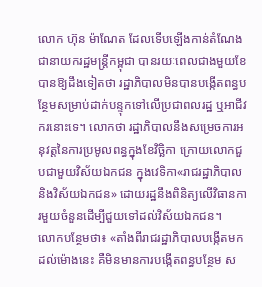លោក ហ៊ុន ម៉ាណែត ដែលទើបឡើងកាន់តំណែងជានាយករដ្ឋមន្ត្រីកម្ពុជា បានរយៈពេលជាងមួយខែ បានឱ្យដឹងទៀតថា រដ្ឋាភិបាលមិនបានបង្កើតពន្ធបន្ថែមសម្រាប់ដាក់បន្ទុកទៅលើប្រជាពលរដ្ឋ ឬអាជីវករនោះទេ។ លោកថា រដ្ឋាភិបាលនឹងសម្រេចការអនុវត្តនៃការប្រមូលពន្ធក្នុងខែវិច្ឆិកា ក្រោយលោកជួបជាមួយវិស័យឯកជន ក្នុងវេទិកា«រាជរដ្ឋាភិបាល និងវិស័យឯកជន» ដោយរដ្ឋនឹងពិនិត្យលើវិធានការមួយចំនួនដើម្បីជួយទៅដល់វិស័យឯកជន។
លោកបន្ថែមថា៖ «តាំងពីរាជរដ្ឋាភិបាលបង្កើតមកដល់ម៉ោងនេះ គឺមិនមានការបង្កើតពន្ធបន្ថែម ស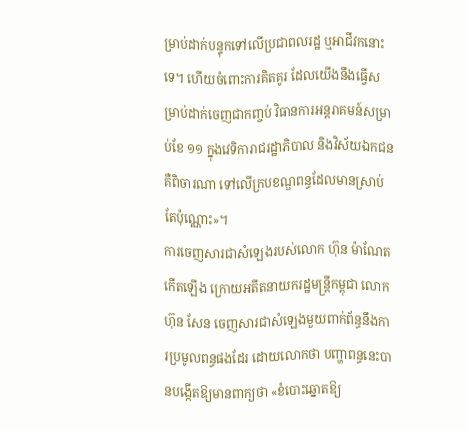ម្រាប់ដាក់បន្ទុកទៅលើប្រជាពលរដ្ឋ ឬអាជីវកនោះទេ។ ហើយចំពោះការគិតគូរ ដែលយើងនឹងធ្វើសម្រាប់ដាក់ចេញជាកញ្ចប់ វិធានការអន្តរាគមន៍សម្រាប់ខែ ១១ ក្នុងវេទិការាជរដ្ឋាភិបាល និងវិស័យឯកជន គឺពិចារណា ទៅលើក្របខណ្ឌពន្ធដែលមានស្រាប់តែប៉ុណ្ណោះ»។
ការចេញសារជាសំឡេងរបស់លោក ហ៊ុន ម៉ាណែត កើតឡើង ក្រោយអតីតនាយករដ្ឋមន្ត្រីកម្ពុជា លោក ហ៊ុន សែន ចេញសារជាសំឡេងមួយពាក់ព័ន្ធនឹងការប្រមូលពន្ធផងដែរ ដោយលោកថា បញ្ហាពន្ធនេះបានបង្កើតឱ្យមានពាក្យថា «ខំបោះឆ្នោតឱ្យ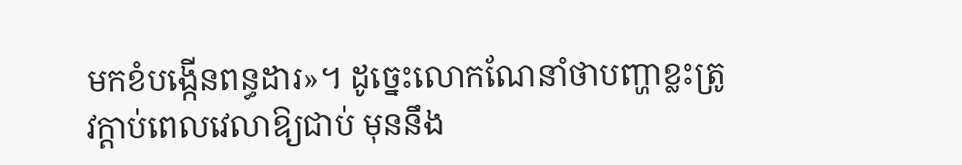មកខំបង្កើនពន្ធដារ»។ ដូច្នេះលោកណែនាំថាបញ្ហាខ្លះត្រូវក្តាប់ពេលវេលាឱ្យជាប់ មុននឹង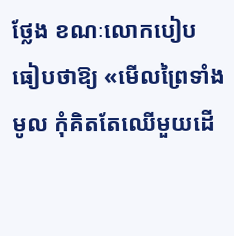ថ្លែង ខណៈលោកបៀបធៀបថាឱ្យ «មើលព្រៃទាំងមូល កុំគិតតែឈើមួយដើ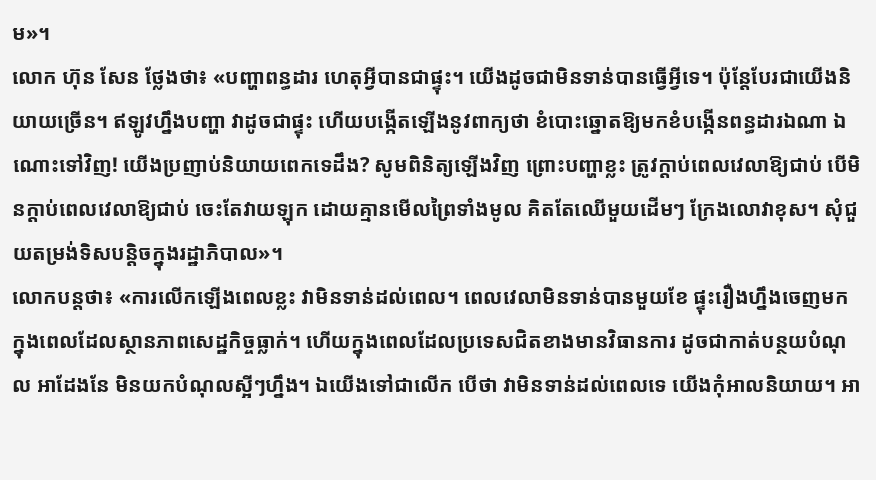ម»។
លោក ហ៊ុន សែន ថ្លែងថា៖ «បញ្ហាពន្ធដារ ហេតុអ្វីបានជាផ្ទុះ។ យើងដូចជាមិនទាន់បានធ្វើអ្វីទេ។ ប៉ុន្តែបែរជាយើងនិយាយច្រើន។ ឥឡូវហ្នឹងបញ្ហា វាដូចជាផ្ទុះ ហើយបង្កើតឡើងនូវពាក្យថា ខំបោះឆ្នោតឱ្យមកខំបង្កើនពន្ធដារឯណា ឯណោះទៅវិញ! យើងប្រញាប់និយាយពេកទេដឹង? សូមពិនិត្យឡើងវិញ ព្រោះបញ្ហាខ្លះ ត្រូវក្តាប់ពេលវេលាឱ្យជាប់ បើមិនក្តាប់ពេលវេលាឱ្យជាប់ ចេះតែវាយឡុក ដោយគ្មានមើលព្រៃទាំងមូល គិតតែឈើមួយដើមៗ ក្រែងលោវាខុស។ សុំជួយតម្រង់ទិសបន្តិចក្នុងរដ្ឋាភិបាល»។
លោកបន្តថា៖ «ការលើកឡើងពេលខ្លះ វាមិនទាន់ដល់ពេល។ ពេលវេលាមិនទាន់បានមួយខែ ផ្ទុះរឿងហ្នឹងចេញមក ក្នុងពេលដែលស្ថានភាពសេដ្ឋកិច្ចធ្លាក់។ ហើយក្នុងពេលដែលប្រទេសជិតខាងមានវិធានការ ដូចជាកាត់បន្ថយបំណុល អាដែងនែ មិនយកបំណុលស្អីៗហ្នឹង។ ឯយើងទៅជាលើក បើថា វាមិនទាន់ដល់ពេលទេ យើងកុំអាលនិយាយ។ អា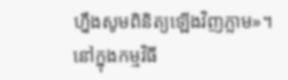ហ្នឹងសូមពិនិត្យឡើងវិញភ្លាម»។
នៅក្នុងកម្មវិធី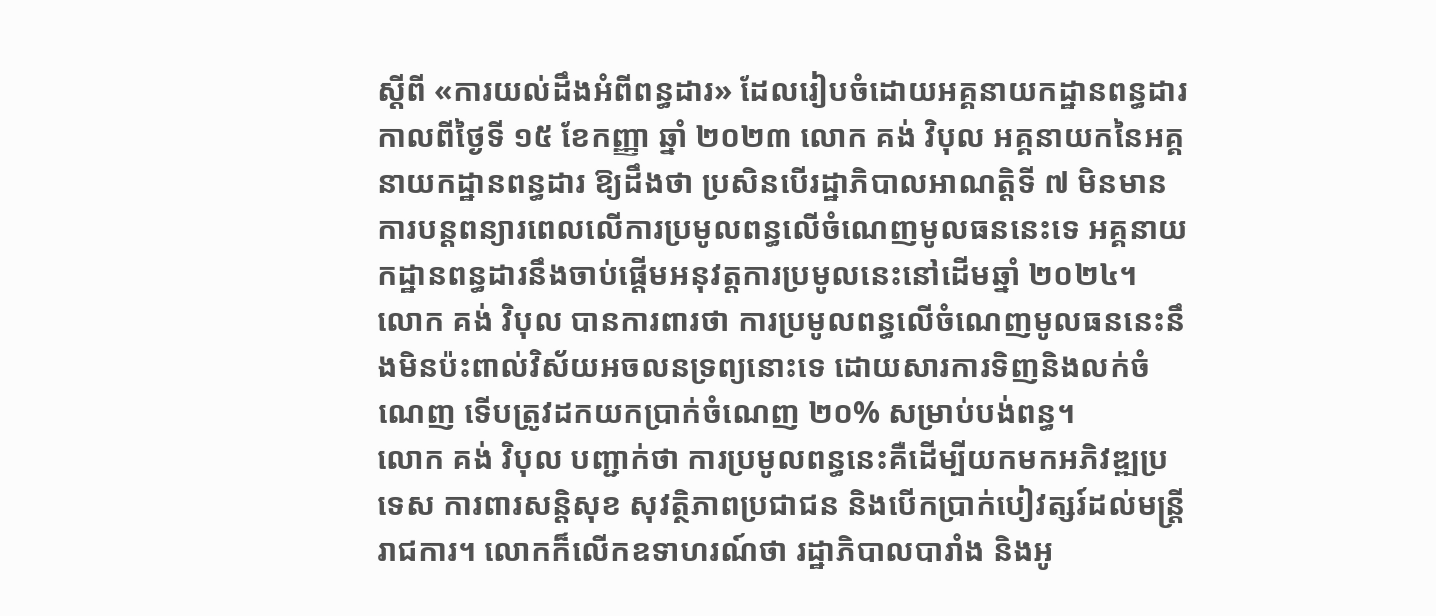ស្តីពី «ការយល់ដឹងអំពីពន្ធដារ» ដែលរៀបចំដោយអគ្គនាយកដ្ឋានពន្ធដារ កាលពីថ្ងៃទី ១៥ ខែកញ្ញា ឆ្នាំ ២០២៣ លោក គង់ វិបុល អគ្គនាយកនៃអគ្គនាយកដ្ឋានពន្ធដារ ឱ្យដឹងថា ប្រសិនបើរដ្ឋាភិបាលអាណត្តិទី ៧ មិនមានការបន្តពន្យារពេលលើការប្រមូលពន្ធលើចំណេញមូលធននេះទេ អគ្គនាយកដ្ឋានពន្ធដារនឹងចាប់ផ្តើមអនុវត្តការប្រមូលនេះនៅដើមឆ្នាំ ២០២៤។
លោក គង់ វិបុល បានការពារថា ការប្រមូលពន្ធលើចំណេញមូលធននេះនឹងមិនប៉ះពាល់វិស័យអចលនទ្រព្យនោះទេ ដោយសារការទិញនិងលក់ចំណេញ ទើបត្រូវដកយកប្រាក់ចំណេញ ២០% សម្រាប់បង់ពន្ធ។
លោក គង់ វិបុល បញ្ជាក់ថា ការប្រមូលពន្ធនេះគឺដើម្បីយកមកអភិវឌ្ឍប្រទេស ការពារសន្តិសុខ សុវត្ថិភាពប្រជាជន និងបើកប្រាក់បៀវត្សរ៍ដល់មន្ត្រីរាជការ។ លោកក៏លើកឧទាហរណ៍ថា រដ្ឋាភិបាលបារាំង និងអូ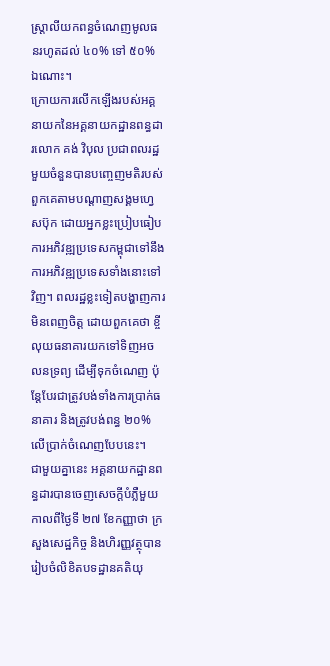ស្ត្រាលីយកពន្ធចំណេញមូលធនរហូតដល់ ៤០% ទៅ ៥០% ឯណោះ។
ក្រោយការលើកឡើងរបស់អគ្គនាយកនៃអគ្គនាយកដ្ឋានពន្ធដារលោក គង់ វិបុល ប្រជាពលរដ្ឋមួយចំនួនបានបញ្ចេញមតិរបស់ពួកគេតាមបណ្តាញសង្គមហ្វេសប៊ុក ដោយអ្នកខ្លះប្រៀបធៀបការអភិវឌ្ឍប្រទេសកម្ពុជាទៅនឹងការអភិវឌ្ឍប្រទេសទាំងនោះទៅវិញ។ ពលរដ្ឋខ្លះទៀតបង្ហាញការមិនពេញចិត្ត ដោយពួកគេថា ខ្ចីលុយធនាគារយកទៅទិញអចលនទ្រព្យ ដើម្បីទុកចំណេញ ប៉ុន្តែបែរជាត្រូវបង់ទាំងការប្រាក់ធនាគារ និងត្រូវបង់ពន្ធ ២០% លើប្រាក់ចំណេញបែបនេះ។
ជាមួយគ្នានេះ អគ្គនាយកដ្ឋានពន្ធដារបានចេញសេចក្តីបំភ្លឺមួយ កាលពីថ្ងៃទី ២៧ ខែកញ្ញាថា ក្រសួងសេដ្ឋកិច្ច និងហិរញ្ញវត្ថុបានរៀបចំលិខិតបទដ្ឋានគតិយុ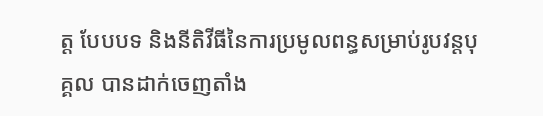ត្ត បែបបទ និងនីតិវីធីនៃការប្រមូលពន្ធសម្រាប់រូបវន្តបុគ្គល បានដាក់ចេញតាំង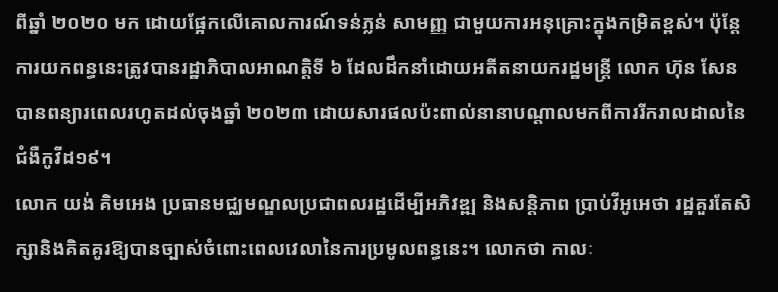ពីឆ្នាំ ២០២០ មក ដោយផ្អែកលើគោលការណ៍ទន់ភ្លន់ សាមញ្ញ ជាមួយការអនុគ្រោះក្នុងកម្រិតខ្ពស់។ ប៉ុន្តែការយកពន្ធនេះត្រូវបានរដ្ឋាភិបាលអាណត្តិទី ៦ ដែលដឹកនាំដោយអតីតនាយករដ្ឋមន្ត្រី លោក ហ៊ុន សែន បានពន្យារពេលរហូតដល់ចុងឆ្នាំ ២០២៣ ដោយសារផលប៉ះពាល់នានាបណ្តាលមកពីការរីករាលដាលនៃជំងឺកូវីដ១៩។
លោក យង់ គិមអេង ប្រធានមជ្ឈមណ្ឌលប្រជាពលរដ្ឋដើម្បីអភិវឌ្ឍ និងសន្តិភាព ប្រាប់វីអូអេថា រដ្ឋគួរតែសិក្សានិងគិតគូរឱ្យបានច្បាស់ចំពោះពេលវេលានៃការប្រមូលពន្ធនេះ។ លោកថា កាលៈ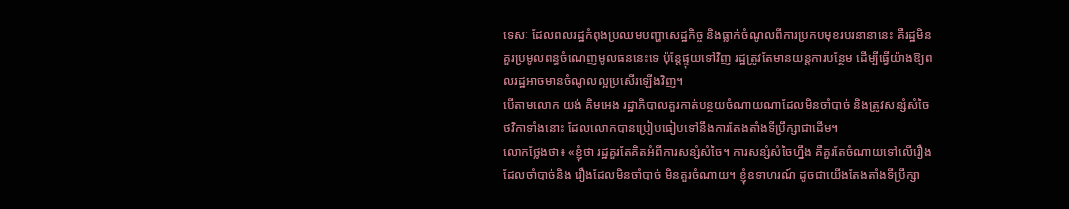ទេសៈ ដែលពលរដ្ឋកំពុងប្រឈមបញ្ហាសេដ្ឋកិច្ច និងធ្លាក់ចំណូលពីការប្រកបមុខរបរនានានេះ គឺរដ្ឋមិនគួរប្រមូលពន្ធចំណេញមូលធននេះទេ ប៉ុន្តែផ្ទុយទៅវិញ រដ្ឋត្រូវតែមានយន្តការបន្ថែម ដើម្បីធ្វើយ៉ាងឱ្យពលរដ្ឋអាចមានចំណូលល្អប្រសើរឡើងវិញ។
បើតាមលោក យង់ គិមអេង រដ្ឋាភិបាលគួរកាត់បន្ថយចំណាយណាដែលមិនចាំបាច់ និងត្រូវសន្សំសំចៃថវិកាទាំងនោះ ដែលលោកបានប្រៀបធៀបទៅនឹងការតែងតាំងទីប្រឹក្សាជាដើម។
លោកថ្លែងថា៖ «ខ្ញុំថា រដ្ឋគួរតែគិតអំពីការសន្សំសំចៃ។ ការសន្សំសំចៃហ្នឹង គឺគួរតែចំណាយទៅលើរឿងដែលចាំបាច់និង រឿងដែលមិនចាំបាច់ មិនគួរចំណាយ។ ខ្ញុំឧទាហរណ៍ ដូចជាយើងតែងតាំងទីប្រឹក្សា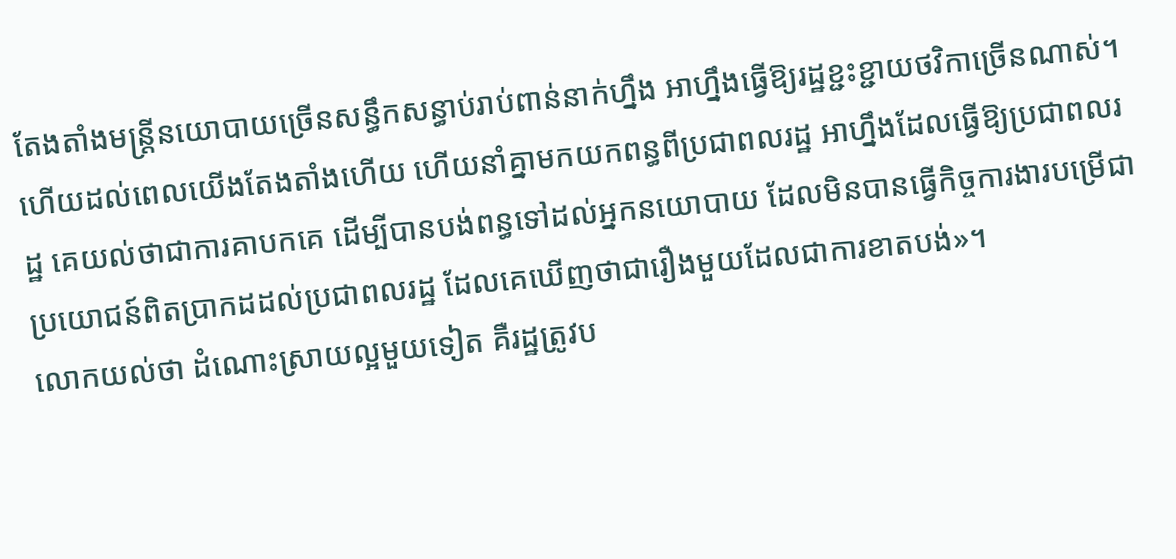តែងតាំងមន្ត្រីនយោបាយច្រើនសន្ធឹកសន្ធាប់រាប់ពាន់នាក់ហ្នឹង អាហ្នឹងធ្វើឱ្យរដ្ឋខ្ជះខ្ជាយថវិកាច្រើនណាស់។ ហើយដល់ពេលយើងតែងតាំងហើយ ហើយនាំគ្នាមកយកពន្ធពីប្រជាពលរដ្ឋ អាហ្នឹងដែលធ្វើឱ្យប្រជាពលរដ្ឋ គេយល់ថាជាការគាបកគេ ដើម្បីបានបង់ពន្ធទៅដល់អ្នកនយោបាយ ដែលមិនបានធ្វើកិច្ចការងារបម្រើជាប្រយោជន៍ពិតប្រាកដដល់ប្រជាពលរដ្ឋ ដែលគេឃើញថាជារឿងមួយដែលជាការខាតបង់»។
លោកយល់ថា ដំណោះស្រាយល្អមួយទៀត គឺរដ្ឋត្រូវប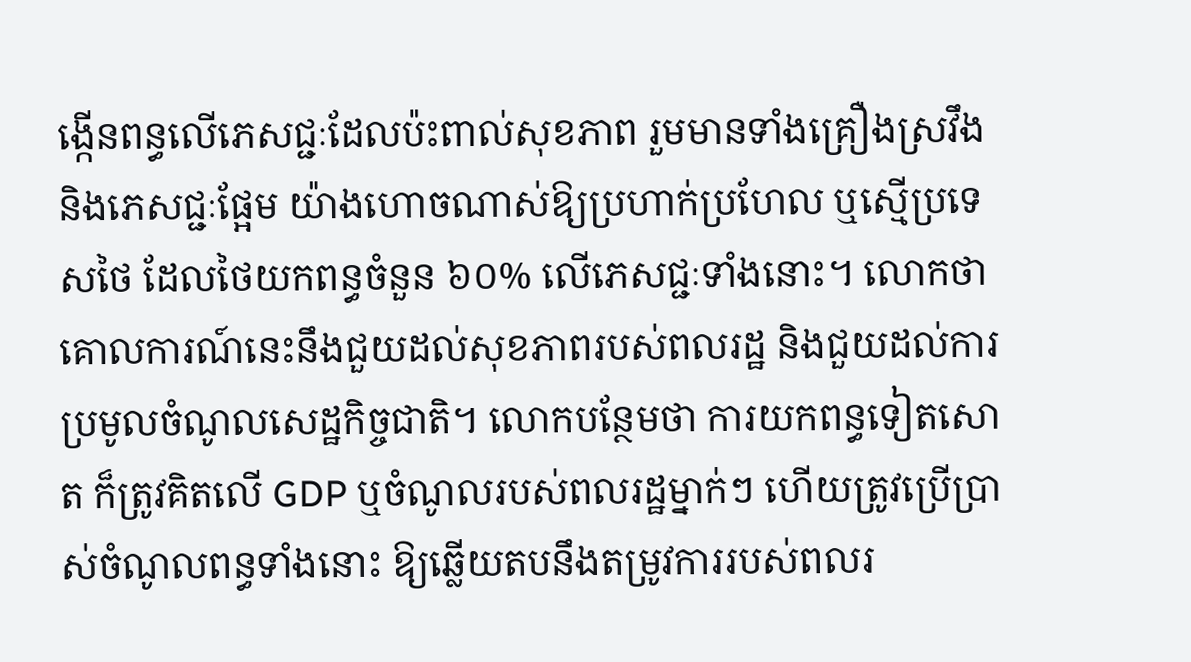ង្កើនពន្ធលើភេសជ្ជៈដែលប៉ះពាល់សុខភាព រួមមានទាំងគ្រឿងស្រវឹង និងភេសជ្ជៈផ្អែម យ៉ាងហោចណាស់ឱ្យប្រហាក់ប្រហែល ឬស្មើប្រទេសថៃ ដែលថៃយកពន្ធចំនួន ៦០% លើភេសជ្ជៈទាំងនោះ។ លោកថា គោលការណ៍នេះនឹងជួយដល់សុខភាពរបស់ពលរដ្ឋ និងជួយដល់ការប្រមូលចំណូលសេដ្ឋកិច្ចជាតិ។ លោកបន្ថែមថា ការយកពន្ធទៀតសោត ក៏ត្រូវគិតលើ GDP ឬចំណូលរបស់ពលរដ្ឋម្នាក់ៗ ហើយត្រូវប្រើប្រាស់ចំណូលពន្ធទាំងនោះ ឱ្យឆ្លើយតបនឹងតម្រូវការរបស់ពលរ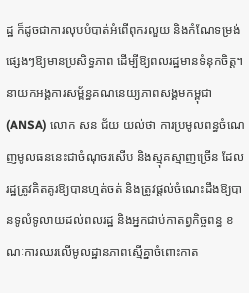ដ្ឋ ក៏ដូចជាការលុបបំបាត់អំពើពុករលួយ និងកំណែទម្រង់ផ្សេងៗឱ្យមានប្រសិទ្ធភាព ដើម្បីឱ្យពលរដ្ឋមានទំនុកចិត្ត។
នាយកអង្គការសម្ព័ន្ធគណនេយ្យភាពសង្គមកម្ពុជា (ANSA) លោក សន ជ័យ យល់ថា ការប្រមូលពន្ធចំណេញមូលធននេះជាចំណុចរសើប និងស្មុគស្មាញច្រើន ដែលរដ្ឋត្រូវគិតគូរឱ្យបានហ្មត់ចត់ និងត្រូវផ្តល់ចំណេះដឹងឱ្យបានទូលំទូលាយដល់ពលរដ្ឋ និងអ្នកជាប់កាតព្វកិច្ចពន្ធ ខណៈការឈរលើមូលដ្ឋានភាពស្មើគ្នាចំពោះកាត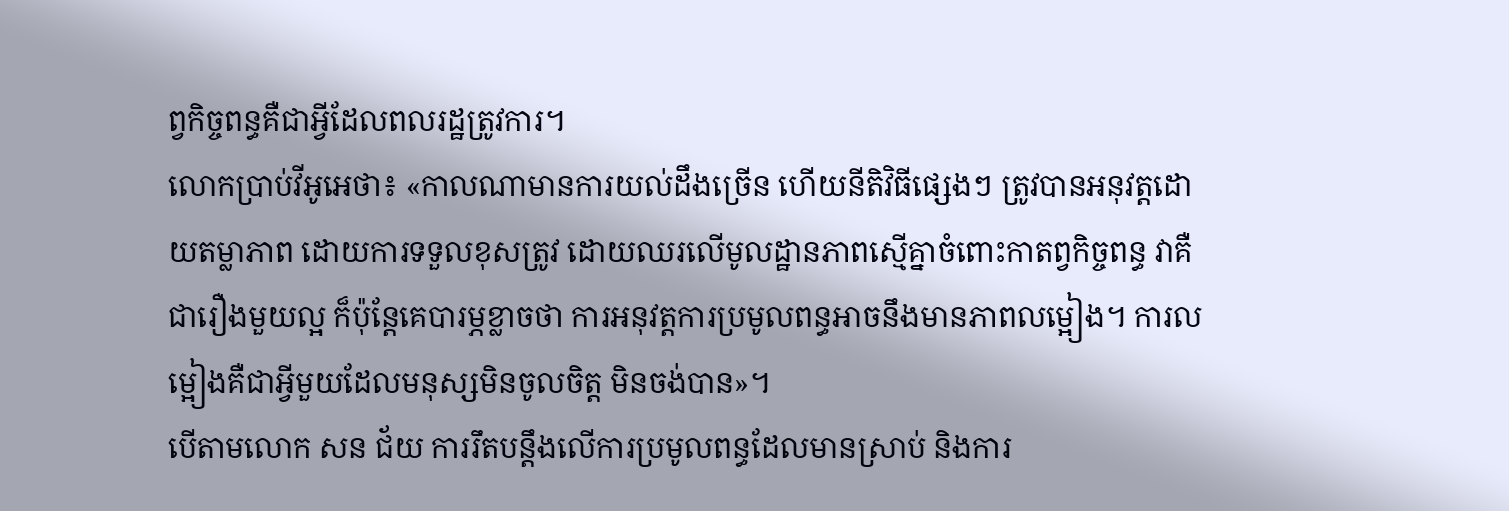ព្វកិច្ចពន្ធគឺជាអ្វីដែលពលរដ្ឋត្រូវការ។
លោកប្រាប់វីអូអេថា៖ «កាលណាមានការយល់ដឹងច្រើន ហើយនីតិវិធីផ្សេងៗ ត្រូវបានអនុវត្តដោយតម្លាភាព ដោយការទទួលខុសត្រូវ ដោយឈរលើមូលដ្ឋានភាពស្មើគ្នាចំពោះកាតព្វកិច្ចពន្ធ វាគឺជារឿងមួយល្អ ក៏ប៉ុន្តែគេបារម្ភខ្លាចថា ការអនុវត្តការប្រមូលពន្ធអាចនឹងមានភាពលម្អៀង។ ការលម្អៀងគឺជាអ្វីមួយដែលមនុស្សមិនចូលចិត្ត មិនចង់បាន»។
បើតាមលោក សន ជ័យ ការរឹតបន្តឹងលើការប្រមូលពន្ធដែលមានស្រាប់ និងការ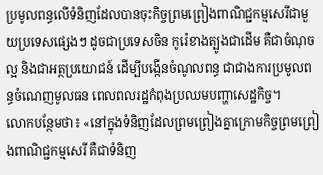ប្រមូលពន្ធលើទំនិញដែលបានចុះកិច្ចព្រមព្រៀងពាណិជ្ជកម្មសេរីជាមួយប្រទេសផ្សេងៗ ដូចជាប្រទេសចិន កូរ៉េខាងត្បូងជាដើម គឺជាចំណុចល្អ និងជាអត្ថប្រយោជន៍ ដើម្បីបង្កើនចំណូលពន្ធ ជាជាងការប្រមូលពន្ធចំណេញមូលធន ពេលពលរដ្ឋកំពុងប្រឈមបញ្ហាសេដ្ឋកិច្ច។
លោកបន្ថែមថា៖ «នៅក្នុងទំនិញដែលព្រមព្រៀងគ្នាក្រោមកិច្ចព្រមព្រៀងពាណិជ្ជកម្មសេរី គឺជាទំនិញ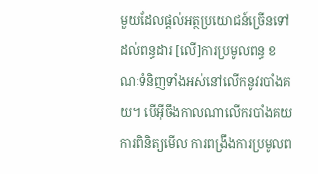មួយដែលផ្តល់អត្ថប្រយោជន៍ច្រើនទៅដល់ពន្ធដារ [លើ]ការប្រមូលពន្ធ ខណៈទំនិញទាំងអស់នៅលើកនូវរបាំងគយ។ បើអ៊ីចឹងកាលណាលើករបាំងគយ ការពិនិត្យមើល ការពង្រឹងការប្រមូលព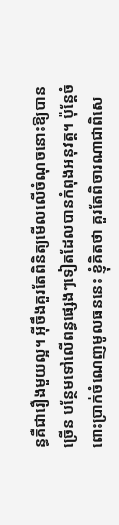ន្ធគឺជារឿងមួយល្អ។ អ៊ីចឹងគួរតែពិនិត្យមើលលើចំណុចនោះឱ្យបានច្រើន បន្ថែមទៅលើពន្ធផ្សេងៗទៀតដែលបានកំពុងអនុវត្ត។ ប៉ុន្តែចំពោះប្រាក់ចំណេញមូលធននេះ ខ្ញុំគិតថា គួរតែពិចារណាជាពិសេ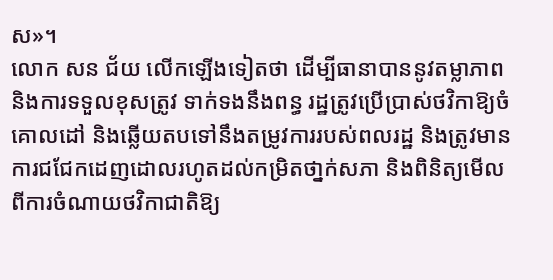ស»។
លោក សន ជ័យ លើកឡើងទៀតថា ដើម្បីធានាបាននូវតម្លាភាព និងការទទួលខុសត្រូវ ទាក់ទងនឹងពន្ធ រដ្ឋត្រូវប្រើប្រាស់ថវិកាឱ្យចំគោលដៅ និងឆ្លើយតបទៅនឹងតម្រូវការរបស់ពលរដ្ឋ និងត្រូវមានការជជែកដេញដោលរហូតដល់កម្រិតថា្នក់សភា និងពិនិត្យមើលពីការចំណាយថវិកាជាតិឱ្យ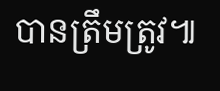បានត្រឹមត្រូវ៕